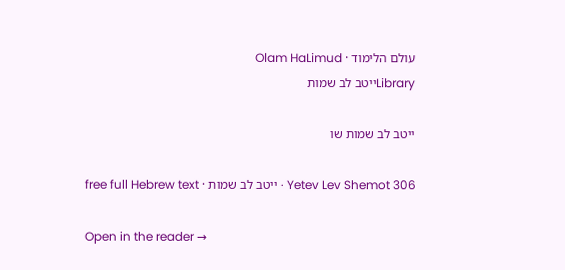עולם הלימוד · Olam HaLimud
Libraryייטב לב שמות

ייטב לב שמות שו

Yetev Lev Shemot 306 · ייטב לב שמות · free full Hebrew text

Open in the reader →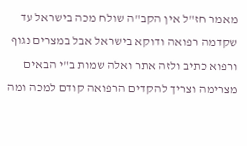מאמר חז"ל אין הקב"ה שולח מכה בישראל עד שקדמה רפואה ודוקא בישראל אבל במצרים נגוף ורפוא כתיב ולזה אתר ואלה שמות ב"י הבאים מצרימה וצריך להקדים הרפואה קודם למכה ומה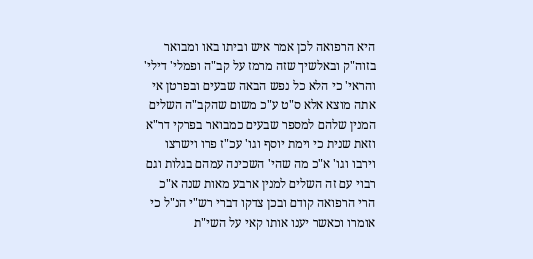היא הרפואה לכן אמר איש וביתו באו ומבואר בזוה"ק ובאלשיך שזה מרמז על קב"ה ופמלי' דילי' והראי' כי הלא כל נפש הבאה שבעים ובפרטן אי אתה מוצא אלא ס"ט ע"כ משום שהקב"ה השלים המנין שלהם למספר שבעים כמבואר בפרקי דר"א וזאת שנית כי וימת יוסף וגו' עכ"ז פרו וישרצו וירבו וגו' א"כ מה שהי' השכינה עמהם בגלות וגם רבוי עם זה השלים למנין ארבע מאות שנה א"כ הרי הרפואה קודם ובכן צדקו דברי רש"י הנ"ל כי אומרו וכאשר יענו אותו קאי על השי"ת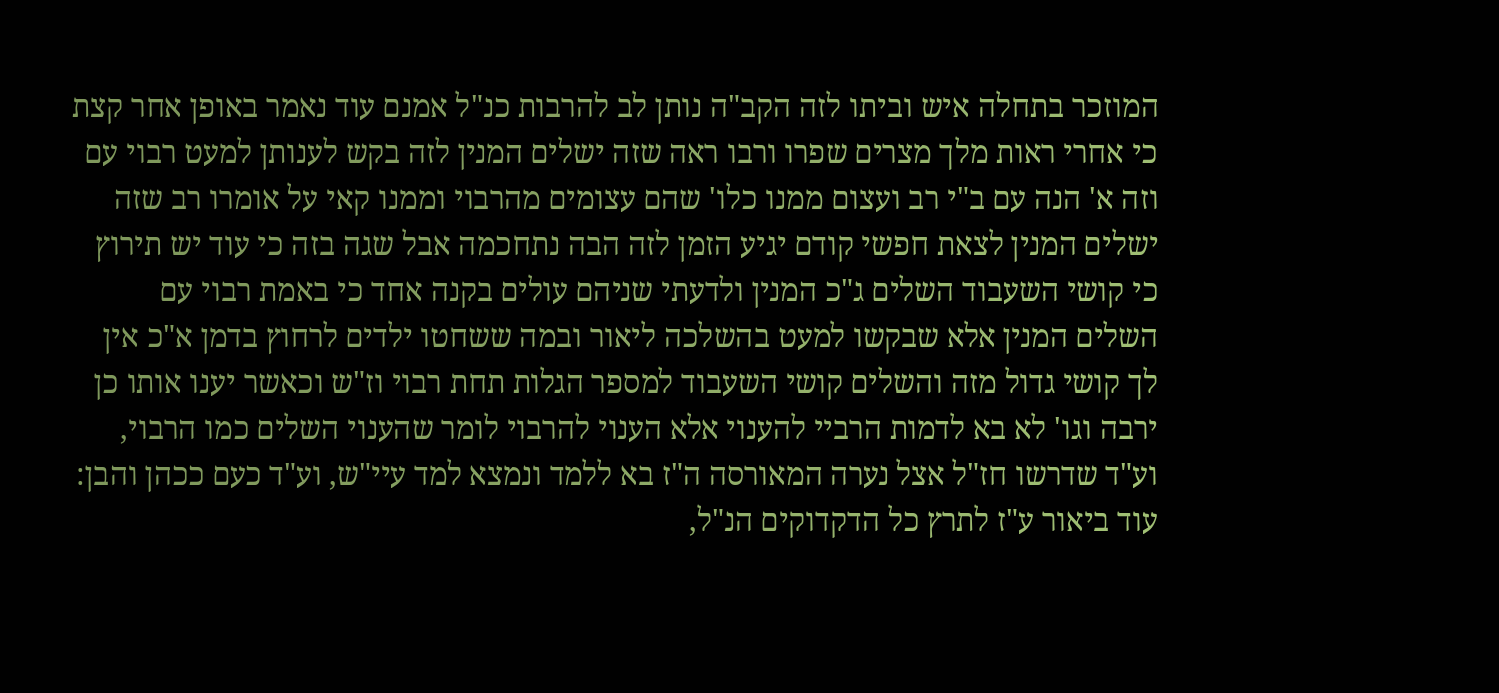המוזכר בתחלה איש וביתו לזה הקב"ה נותן לב להרבות כנ"ל אמנם עוד נאמר באופן אחר קצת כי אחרי ראות מלך מצרים שפרו ורבו ראה שזה ישלים המנין לזה בקש לענותן למעט רבוי עם וזה א' הנה עם ב"י רב ועצום ממנו כלו' שהם עצומים מהרבוי וממנו קאי על אומרו רב שזה ישלים המנין לצאת חפשי קודם יגיע הזמן לזה הבה נתחכמה אבל שגה בזה כי עוד יש תירוץ כי קושי השעבוד השלים ג"כ המנין ולדעתי שניהם עולים בקנה אחד כי באמת רבוי עם השלים המנין אלא שבקשו למעט בהשלכה ליאור ובמה ששחטו ילדים לרחוץ בדמן א"כ אין לך קושי גדול מזה והשלים קושי השעבוד למספר הגלות תחת רבוי וז"ש וכאשר יענו אותו כן ירבה וגו' לא בא לדמות הרביי להענוי אלא הענוי להרבוי לומר שהענוי השלים כמו הרבוי, וע"ד שדרשו חז"ל אצל נערה המאורסה ה"ז בא ללמד ונמצא למד עיי"ש, וע"ד כעם ככהן והבן: עוד ביאור ע"ז לתרץ כל הדקדוקים הנ"ל,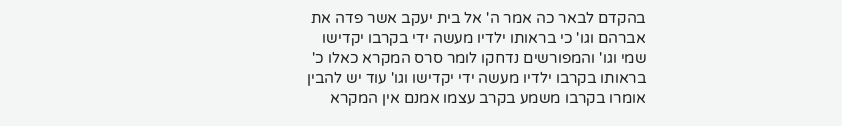בהקדם לבאר כה אמר ה' אל בית יעקב אשר פדה את אברהם וגו' כי בראותו ילדיו מעשה ידי בקרבו יקדישו שמי וגו' והמפורשים נדחקו לומר סרס המקרא כאלו כ' בראותו בקרבו ילדיו מעשה ידי יקדישו וגו' עוד יש להבין אומרו בקרבו משמע בקרב עצמו אמנם אין המקרא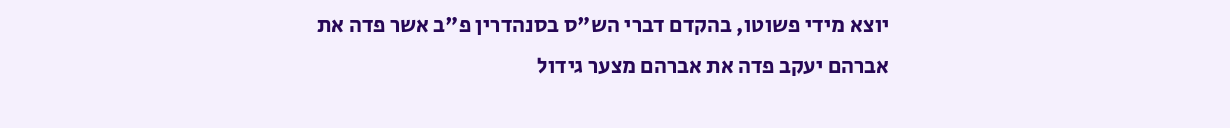יוצא מידי פשוטו, בהקדם דברי הש"ס בסנהדרין פ"ב אשר פדה את אברהם יעקב פדה את אברהם מצער גידול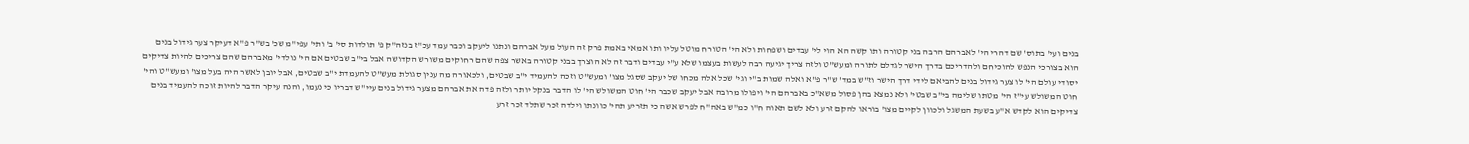בנים ועי' בתוס' שם דהרי הי' לאברהם הרבה בני קטורה ותו קשה הא הוי לי' עבדים ושפחות ולא הי' הטורח מוטל עליו ותו אמאי באמת פרק זה העול מעל אברהם ונתנו ליעקב וכבר עמד עכ"ז בנזה"ק פ' תולדות סי' ב' ותי' עפי"מ שכ' בש"ר פ"א דעיקר צער גידול בנים הוא בצורכי הנפש להוכיחם ולהדריכם בדרך הישר לגדלם לתורה ומעש"ט ולזה צריך יגיעה רבה לעשות בעצמו שלא ע"י עבדים ודבר זה לא הוצרך בבני קטורה באשר צפה שהם רחוקים משורש הקדושה אבל בי"ב שבטים אם הי' נולדי' מאברהם שהם צריכים להיות צדיקים יסודי עולם הי' לו צער גידול בנים להביאם לידי דרך הישר וז"ש במד' ש"ר פ"א ואלה שמות ב"י וגי' שכל אלה מכחו של יעקב שסגל מצו' ומעש"ט וזכה להעמיד י"ב שבטים, ולכאורה מה ענין סגולת מעש"ט להעמדת י"ב שבטים, אבל יובן לאשר היה בעל מצו' ומעש"ט והי' חוט המשולש עי"ז הי' מטתו שלימה בי"ב שבטי' ולא נמצא בהן פסול משא"כ באברהם הי' ויפולו מרובה אבל יעקב שכבר הי' חוט המשולש הי' לו הדבר בנקל יותר ולזה פדה את אברהם מצער גידול בנים עיי"ש דבריו כי נעמו, והנה עיקר הדבר להיות זוכה להעמיד בנים צדיקים הוא לקדש א"ע בשעת המשגל ולכוון לקיים מצו' בוראו להקם זרע ולא לשם תאוה ח"ו כמ"ש באה"ח לפרש אשה כי תזריע תהי' כוונתו וילדה זכר שתלד זכר זרע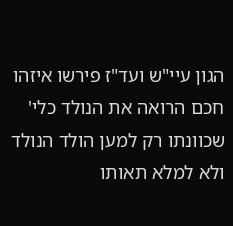הגון עיי"ש ועד"ז פירשו איזהו חכם הרואה את הנולד כלי' שכוונתו רק למען הולד הנולד ולא למלא תאותו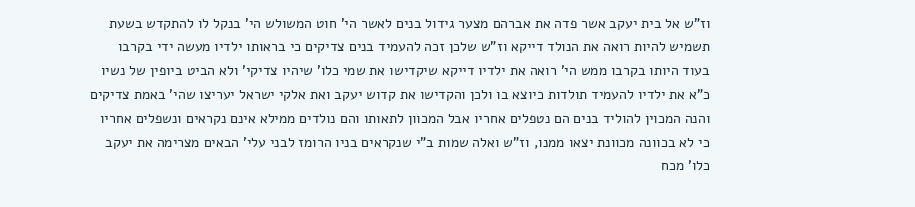וז"ש אל בית יעקב אשר פדה את אברהם מצער גידול בנים לאשר הי' חוט המשולש הי' בנקל לו להתקדש בשעת תשמיש להיות רואה את הנולד דייקא וז"ש שלכן זכה להעמיד בנים צדיקים כי בראותו ילדיו מעשה ידי בקרבו בעוד היותו בקרבו ממש הי' רואה את ילדיו דייקא שיקדישו את שמי כלו' שיהיו צדיקי' ולא הביט ביופין של נשיו כ"א את ילדיו להעמיד תולדות כיוצא בו ולכן והקדישו את קדוש יעקב ואת אלקי ישראל יעריצו שהי' באמת צדיקים והנה המכוין להוליד בנים הם נטפלים אחריו אבל המכוון לתאותו והם נולדים ממילא אינם נקראים ונשפלים אחריו כי לא בכוונה מכוונת יצאו ממנו, וז"ש ואלה שמות ב"י שנקראים בניו הרומז לבני עלי' הבאים מצרימה את יעקב כלו' מכח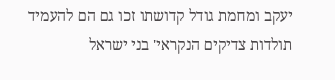יעקב ומחמת גודל קדושתו זכו גם הם להעמיד תולדות צדיקים הנקראי' בני ישראל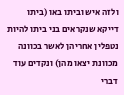ולזה איש וביתו באו (ביתו דייקא שנקראים בני ביתו להיות נטפלין אחריהן לאשר בכוונה מכוונת יצאו מהן) ונקדים עוד דברי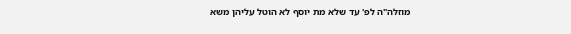מוזלה"ה לפ' עד שלא מת יוסף לא הוטל עליהן משא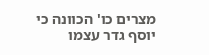מצרים כו' הכוונה כי יוסף גדר עצמו